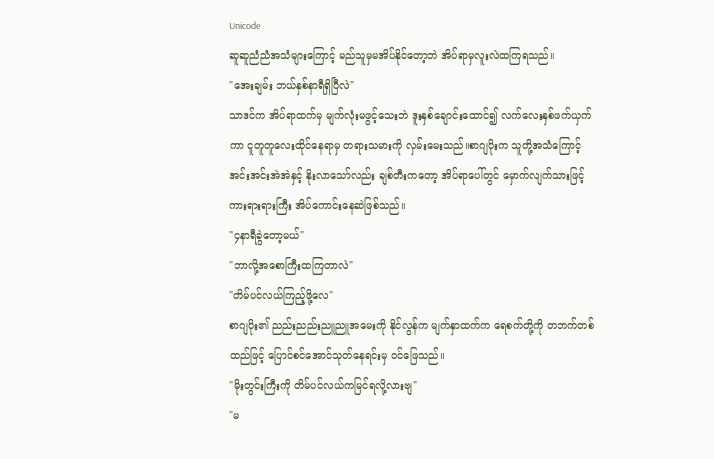Unicode
ဆူဆူညံညံအသံများကြောင့် မည်သူမှမအိပ်နိုင်တော့ဘဲ အိပ်ရာမှလူးလဲထကြရသည်။
"အေးချမ်း ဘယ်နှစ်နာရီရှိပြီလဲ"
သာဒင်က အိပ်ရာထက်မှ မျက်လုံးမဖွင့်သေးဘဲ ဒူးနှစ်ချောင်းထောင်၍ လက်လေးနှစ်ဖက်ယှက်ကာ ငူတူတူလေးထိုင်နေရာမှ တရားသမားကို လှမ်းမေးသည်။စာဂျပိုးက သူတို့အသံကြောင့် အင်းအင်းအဲအဲနှင့် နိုးလာသော်လည်း ချစ်တီးကတော့ အိပ်ရာပေါ်တွင် မှောက်လျက်သားဖြင့် ကားရားရားကြီး အိပ်ကောင်းနေဆဲဖြစ်သည်။
"၄နာရီခွဲတော့မယ်"
"ဘာလို့အစောကြီးထကြတာလဲ"
"တိမ်ပင်လယ်ကြည့်ဖို့လေ"
စာဂျပိုး၏ ညည်းညည်းညူညူအမေးကို နိုင်လွန်က မျက်နှာထက်က ရေစက်တို့ကို တဘက်တစ်ထည်ဖြင့် ပြောင်စင်အောင်သုတ်နေရင်းမှ ဝင်ဖြေသည်။
"မိုးတွင်းကြီးကို တိမ်ပင်လယ်ကမြင်ရလို့လားဗျ"
"မ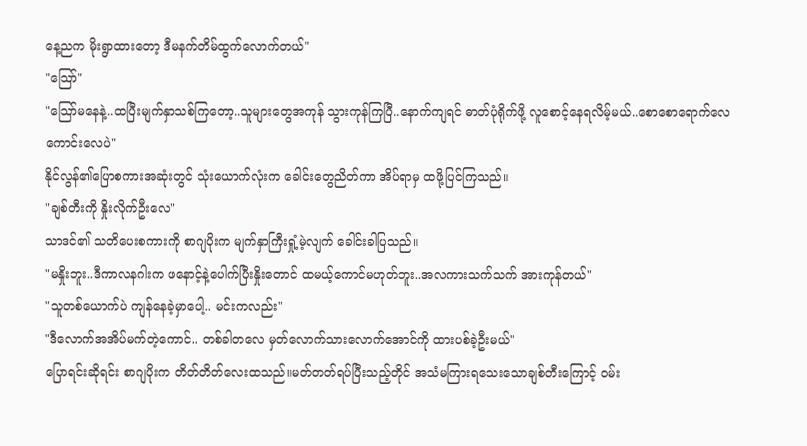နေ့ညက မိုးရွာထားတော့ ဒီမနက်တိမ်ထွက်လောက်တယ်"
"သြော်"
"သြော်မနေနဲ့..ထပြီးမျက်နှာသစ်ကြတော့..သူများတွေအကုန် သွားကုန်ကြပြီ..နောက်ကျရင် ဓာတ်ပုံရိုက်ဖို့ လူစောင့်နေရလိမ့်မယ်..စောစောရောက်လေကောင်းလေပဲ"
နိုင်လွန်၏ပြောစကားအဆုံးတွင် သုံးယောက်လုံးက ခေါင်းတွေညိတ်ကာ အိပ်ရာမှ ထဖို့ပြင်ကြသည်။
"ချစ်တီးကို နှိုးလိုက်ဦးလေ"
သာဒင်၏ သတိပေးစကားကို စာဂျပိုးက မျက်နှာကြီးရှုံ့မဲ့လျက် ခေါင်းခါပြသည်။
"မနှိုးဘူး..ဒီကာလနဂါးက ဖနောင့်နဲ့ပေါက်ပြီးနှိုးတောင် ထမယ့်ကောင်မဟုတ်ဘူး..အလကားသက်သက် အားကုန်တယ်"
"သူတစ်ယောက်ပဲ ကျန်နေခဲ့မှာပေါ့.. မင်းကလည်း"
"ဒီလောက်အအိပ်မက်တဲ့ကောင်.. တစ်ခါတလေ မှတ်လောက်သားလောက်အောင်ကို ထားပစ်ခဲ့ဦးမယ်"
ပြောရင်းဆိုရင်း စာဂျပိုးက တိတ်တိတ်လေးထသည်။မတ်တတ်ရပ်ပြီးသည့်တိုင် အသံမကြားရသေးသောချစ်တီးကြောင့် ဝမ်း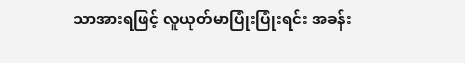သာအားရဖြင့် လူယုတ်မာပြုံးပြုံးရင်း အခန်း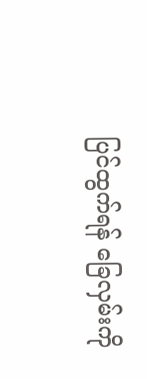ပြင်ထွက်ရန် ခြေလှမ်းကို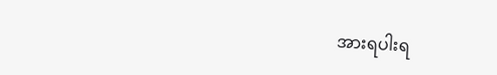အားရပါးရ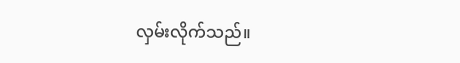လှမ်းလိုက်သည်။